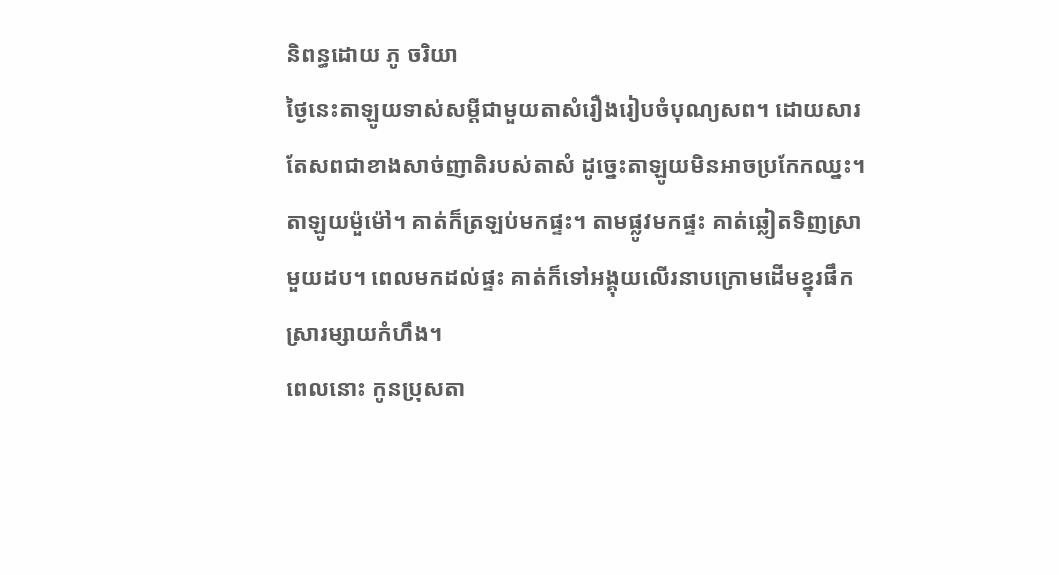និពន្ធដោយ ភូ ចរិយា
ថ្ងៃនេះតាឡូយទាស់សម្តីជាមួយតាសំរឿងរៀបចំបុណ្យសព។ ដោយសារតែសពជាខាងសាច់ញាតិរបស់តាសំ ដូច្នេះតាឡូយមិនអាចប្រកែកឈ្នះ។
តាឡូយម៉ួម៉ៅ។ គាត់ក៏ត្រឡប់មកផ្ទះ។ តាមផ្លូវមកផ្ទះ គាត់ឆ្លៀតទិញស្រាមួយដប។ ពេលមកដល់ផ្ទះ គាត់ក៏ទៅអង្គុយលើរនាបក្រោមដើមខ្នុរផឹកស្រារម្សាយកំហឹង។
ពេលនោះ កូនប្រុសតា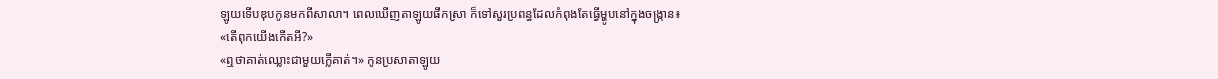ឡូយទើបឌុបកូនមកពីសាលា។ ពេលឃើញតាឡូយផឹកស្រា ក៏ទៅសួរប្រពន្ធដែលកំពុងតែធ្វើម្ហូបនៅក្នុងចង្ក្រាន៖
«តើពុកយើងកើតអី?»
«ឮថាគាត់ឈ្លោះជាមួយក្លើគាត់។» កូនប្រសាតាឡូយ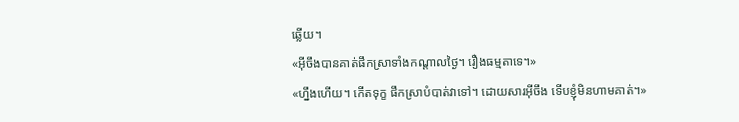ឆ្លើយ។
«អ៊ីចឹងបានគាត់ផឹកស្រាទាំងកណ្តាលថ្ងៃ។ រឿងធម្មតាទេ។»
«ហ្នឹងហើយ។ កើតទុក្ខ ផឹកស្រាបំបាត់វាទៅ។ ដោយសារអ៊ីចឹង ទើបខ្ញុំមិនហាមគាត់។»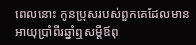ពេលនោះ កូនប្រុសរបស់ពួកគេដែលមានអាយុប្រាំពីរឆ្នាំឮសម្តីឪពុ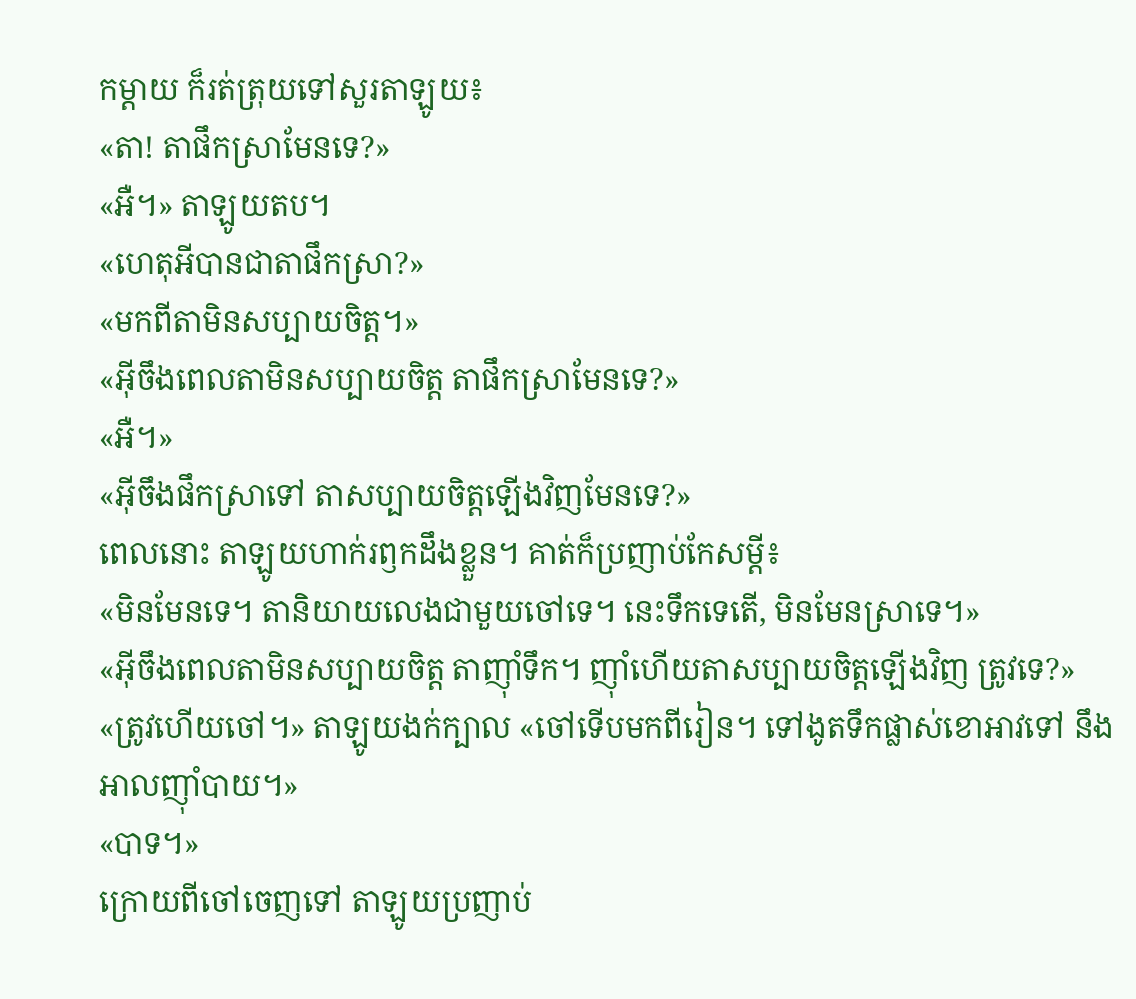កម្តាយ ក៏រត់ត្រុយទៅសួរតាឡូយ៖
«តា! តាផឹកស្រាមែនទេ?»
«អឺ។» តាឡូយតប។
«ហេតុអីបានជាតាផឹកស្រា?»
«មកពីតាមិនសប្បាយចិត្ត។»
«អ៊ីចឹងពេលតាមិនសប្បាយចិត្ត តាផឹកស្រាមែនទេ?»
«អឺ។»
«អ៊ីចឹងផឹកស្រាទៅ តាសប្បាយចិត្តឡើងវិញមែនទេ?»
ពេលនោះ តាឡូយហាក់រឭកដឹងខ្លួន។ គាត់ក៏ប្រញាប់កែសម្តី៖
«មិនមែនទេ។ តានិយាយលេងជាមួយចៅទេ។ នេះទឹកទេតើ, មិនមែនស្រាទេ។»
«អ៊ីចឹងពេលតាមិនសប្បាយចិត្ត តាញ៉ាំទឹក។ ញ៉ាំហើយតាសប្បាយចិត្តឡើងវិញ ត្រូវទេ?»
«ត្រូវហើយចៅ។» តាឡូយងក់ក្បាល «ចៅទើបមកពីរៀន។ ទៅងូតទឹកផ្លាស់ខោអាវទៅ នឹងអាលញ៉ាំបាយ។»
«បាទ។»
ក្រោយពីចៅចេញទៅ តាឡូយប្រញាប់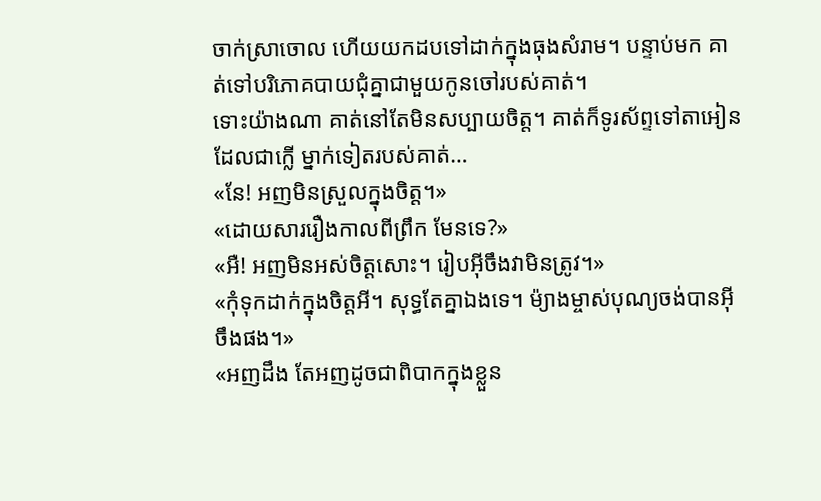ចាក់ស្រាចោល ហើយយកដបទៅដាក់ក្នុងធុងសំរាម។ បន្ទាប់មក គាត់ទៅបរិភោគបាយជុំគ្នាជាមួយកូនចៅរបស់គាត់។
ទោះយ៉ាងណា គាត់នៅតែមិនសប្បាយចិត្ត។ គាត់ក៏ទូរស័ព្ទទៅតាអៀនដែលជាក្លើ ម្នាក់ទៀតរបស់គាត់…
«នែ! អញមិនស្រួលក្នុងចិត្ត។»
«ដោយសាររឿងកាលពីព្រឹក មែនទេ?»
«អឺ! អញមិនអស់ចិត្តសោះ។ រៀបអ៊ីចឹងវាមិនត្រូវ។»
«កុំទុកដាក់ក្នុងចិត្តអី។ សុទ្ធតែគ្នាឯងទេ។ ម៉្យាងម្ចាស់បុណ្យចង់បានអ៊ីចឹងផង។»
«អញដឹង តែអញដូចជាពិបាកក្នុងខ្លួន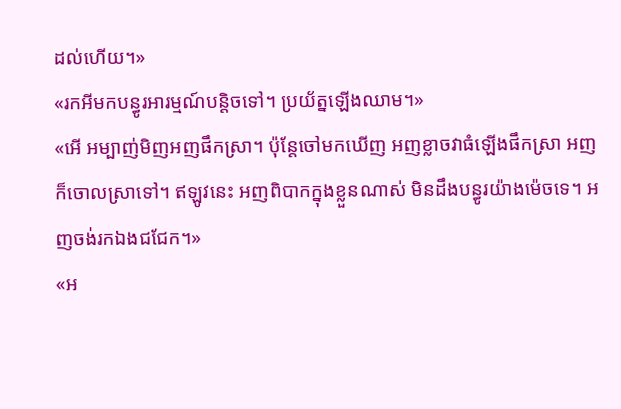ដល់ហើយ។»
«រកអីមកបន្ធូរអារម្មណ៍បន្តិចទៅ។ ប្រយ័ត្នឡើងឈាម។»
«អើ អម្បាញ់មិញអញផឹកស្រា។ ប៉ុន្តែចៅមកឃើញ អញខ្លាចវាធំឡើងផឹកស្រា អញក៏ចោលស្រាទៅ។ ឥឡូវនេះ អញពិបាកក្នុងខ្លួនណាស់ មិនដឹងបន្ធូរយ៉ាងម៉េចទេ។ អញចង់រកឯងជជែក។»
«អ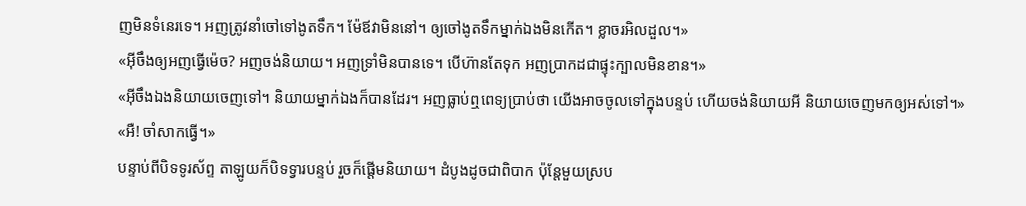ញមិនទំនេរទេ។ អញត្រូវនាំចៅទៅងូតទឹក។ ម៉ែឪវាមិននៅ។ ឲ្យចៅងូតទឹកម្នាក់ឯងមិនកើត។ ខ្លាចរអិលដួល។»
«អ៊ីចឹងឲ្យអញធ្វើម៉េច? អញចង់និយាយ។ អញទ្រាំមិនបានទេ។ បើហ៊ានតែទុក អញប្រាកដជាផ្ទុះក្បាលមិនខាន។»
«អ៊ីចឹងឯងនិយាយចេញទៅ។ និយាយម្នាក់ឯងក៏បានដែរ។ អញធ្លាប់ឮពេទ្យប្រាប់ថា យើងអាចចូលទៅក្នុងបន្ទប់ ហើយចង់និយាយអី និយាយចេញមកឲ្យអស់ទៅ។»
«អឺ! ចាំសាកធ្វើ។»
បន្ទាប់ពីបិទទូរស័ព្ទ តាឡូយក៏បិទទ្វារបន្ទប់ រួចក៏ផ្តើមនិយាយ។ ដំបូងដូចជាពិបាក ប៉ុន្តែមួយស្រប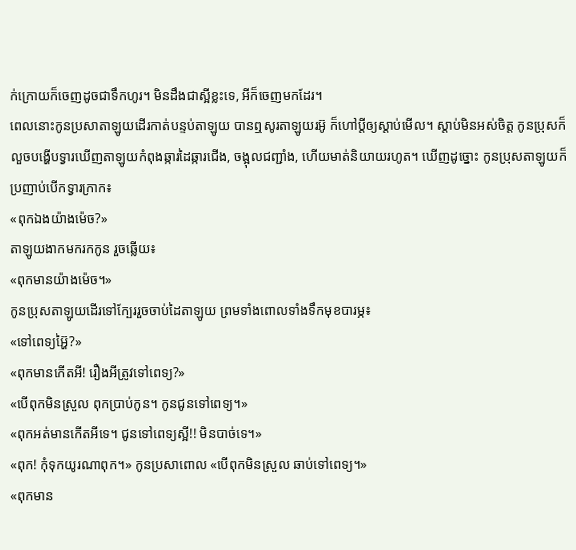ក់ក្រោយក៏ចេញដូចជាទឹកហូរ។ មិនដឹងជាស្អីខ្លះទេ, អីក៏ចេញមកដែរ។
ពេលនោះកូនប្រសាតាឡូយដើរកាត់បន្ទប់តាឡូយ បានឮសូរតាឡូយរអ៊ូ ក៏ហៅប្តីឲ្យស្តាប់មើល។ ស្តាប់មិនអស់ចិត្ត កូនប្រុសក៏លួចបង្ហើបទ្វារឃើញតាឡូយកំពុងឆ្ការដៃឆ្ការជើង, ចង្អុលជញ្ជាំង, ហើយមាត់និយាយរហូត។ ឃើញដូច្នោះ កូនប្រុសតាឡូយក៏ប្រញាប់បើកទ្វារក្រាក៖
«ពុកឯងយ៉ាងម៉េច?»
តាឡូយងាកមករកកូន រួចឆ្លើយ៖
«ពុកមានយ៉ាងម៉េច។»
កូនប្រុសតាឡូយដើរទៅក្បែររួចចាប់ដៃតាឡូយ ព្រមទាំងពោលទាំងទឹកមុខបារម្ភ៖
«ទៅពេទ្យអ្ហ៊ៃ?»
«ពុកមានកើតអី! រឿងអីត្រូវទៅពេទ្យ?»
«បើពុកមិនស្រួល ពុកប្រាប់កូន។ កូនជូនទៅពេទ្យ។»
«ពុកអត់មានកើតអីទេ។ ជូនទៅពេទ្យស្អី!! មិនបាច់ទេ។»
«ពុក! កុំទុកយូរណាពុក។» កូនប្រសាពោល «បើពុកមិនស្រួល ឆាប់ទៅពេទ្យ។»
«ពុកមាន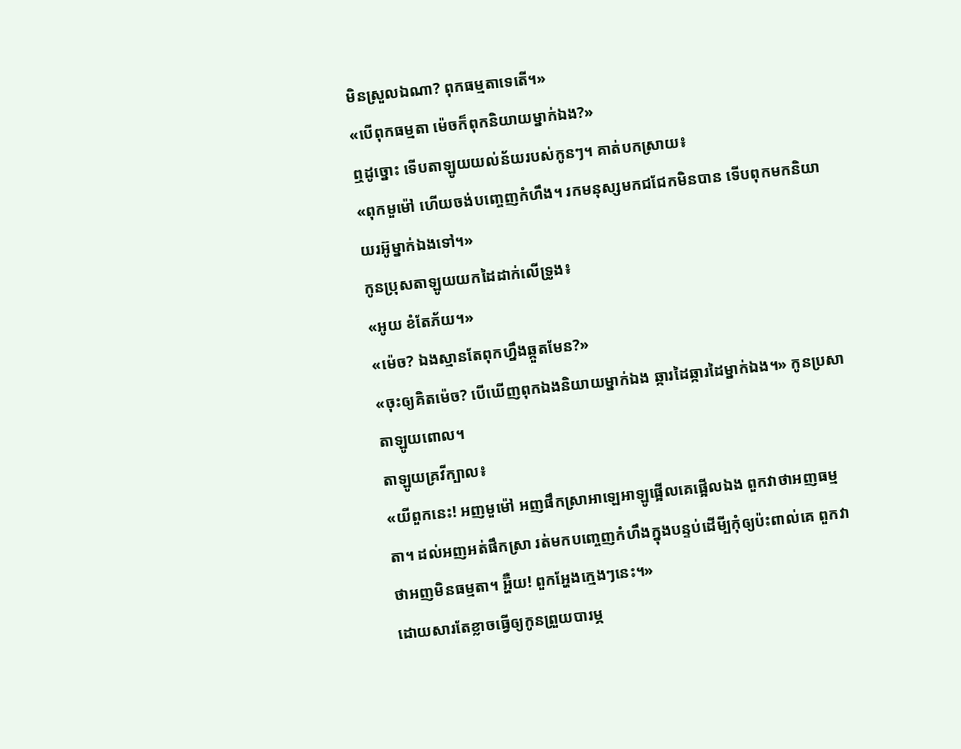មិនស្រួលឯណា? ពុកធម្មតាទេតើ។»
«បើពុកធម្មតា ម៉េចក៏ពុកនិយាយម្នាក់ឯង?»
ឮដូច្នោះ ទើបតាឡូយយល់ន័យរបស់កូនៗ។ គាត់បកស្រាយ៖
«ពុកមួម៉ៅ ហើយចង់បញ្ចេញកំហឹង។ រកមនុស្សមកជជែកមិនបាន ទើបពុកមកនិយាយរអ៊ូម្នាក់ឯងទៅ។»
កូនប្រុសតាឡូយយកដៃដាក់លើទ្រូង៖
«អូយ ខំតែភ័យ។»
«ម៉េច? ឯងស្មានតែពុកហ្នឹងឆ្កួតមែន?»
«ចុះឲ្យគិតម៉េច? បើឃើញពុកឯងនិយាយម្នាក់ឯង ឆ្ការដៃឆ្ការដៃម្នាក់ឯង។» កូនប្រសាតាឡូយពោល។
តាឡូយគ្រវីក្បាល៖
«យីពួកនេះ! អញមួម៉ៅ អញផឹកស្រាអាឡេអាឡូផ្អើលគេផ្អើលឯង ពួកវាថាអញធម្មតា។ ដល់អញអត់ផឹកស្រា រត់មកបញ្ចេញកំហឹងក្នុងបន្ទប់ដើមី្បកុំឲ្យប៉ះពាល់គេ ពួកវាថាអញមិនធម្មតា។ អ្ហ៊ឺយ! ពួកអ្ហែងក្មេងៗនេះ។»
ដោយសារតែខ្លាចធ្វើឲ្យកូនព្រួយបារម្ភ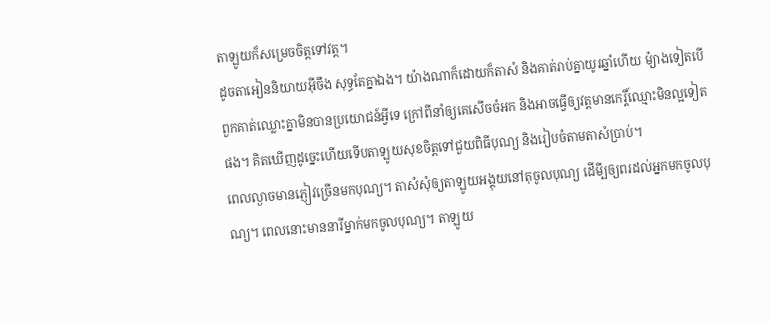តាឡូយក៏សម្រេចចិត្តទៅវត្ត។
ដូចតាអៀននិយាយអ៊ីចឹង សុទ្ធតែគ្នាឯង។ យ៉ាងណាក៏ដោយក៏តាសំ និងគាត់រាប់គ្នាយូរឆ្នាំហើយ ម៉្យាងទៀតបើពួកគាត់ឈ្លោះគ្នាមិនបានប្រយោជន៍អ្វីទេ ក្រៅពីនាំឲ្យគេសើចចំអក និងអាចធ្វើឲ្យវត្តមានកេរ្តិ៍ឈ្មោះមិនល្អទៀតផង។ គិតឃើញដូច្នេះហើយទើបតាឡូយសុខចិត្តទៅជួយពិធីបុណ្យ និងរៀបចំតាមតាសំប្រាប់។
ពេលល្ងាចមានភ្ញៀវច្រើនមកបុណ្យ។ តាសំសុំឲ្យតាឡូយអង្គុយនៅតុចូលបុណ្យ ដើមី្បឲ្យពរដល់អ្នកមកចូលបុណ្យ។ ពេលនោះមាននារីម្នាក់មកចូលបុណ្យ។ តាឡូយ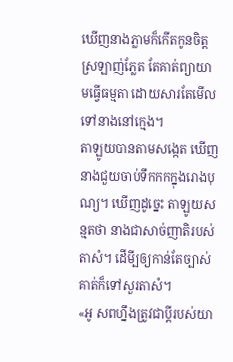ឃើញនាងភ្លាមក៏កើតកូនចិត្តស្រឡាញ់ភ្លែត តែគាត់ព្យាយាមធ្វើធម្មតា ដោយសារតែមើលទៅនាងនៅក្មេង។
តាឡូយបានតាមសង្កេត ឃើញនាងជួយចាប់ទឹកកកក្នុងរោងបុណ្យ។ ឃើញដូច្នេះ តាឡូយសន្មតថា នាងជាសាច់ញាតិរបស់តាសំ។ ដើមី្បឲ្យកាន់តែច្បាស់ គាត់ក៏ទៅសួរតាសំ។
«អូ សពហ្នឹងត្រូវជាប្តីរបស់យា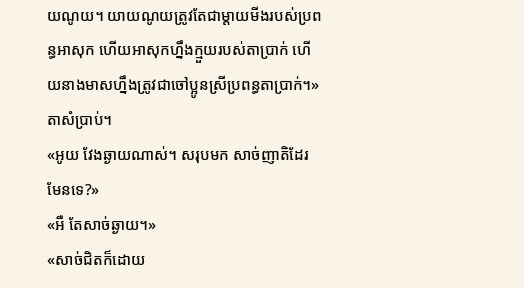យណូយ។ យាយណូយត្រូវតែជាម្តាយមីងរបស់ប្រពន្ធអាសុក ហើយអាសុកហ្នឹងក្មួយរបស់តាប្រាក់ ហើយនាងមាសហ្នឹងត្រូវជាចៅប្អូនស្រីប្រពន្ធតាប្រាក់។» តាសំប្រាប់។
«អូយ វែងឆ្ងាយណាស់។ សរុបមក សាច់ញាតិដែរមែនទេ?»
«អឺ តែសាច់ឆ្ងាយ។»
«សាច់ជិតក៏ដោយ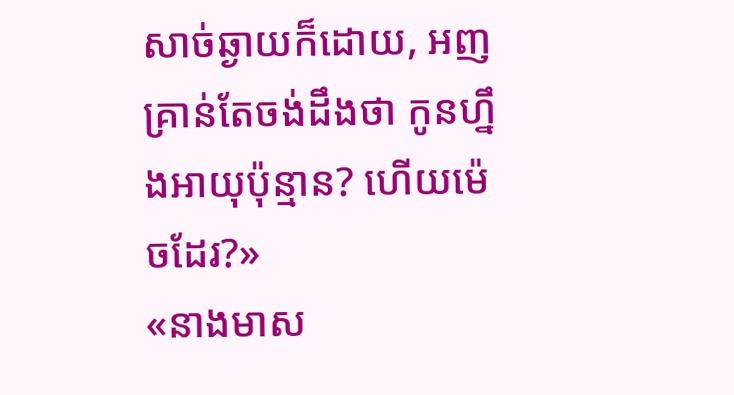សាច់ឆ្ងាយក៏ដោយ, អញគ្រាន់តែចង់ដឹងថា កូនហ្នឹងអាយុប៉ុន្មាន? ហើយម៉េចដែរ?»
«នាងមាស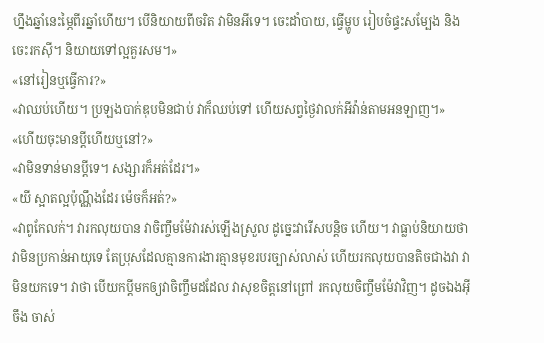ហ្នឹងឆ្នាំនេះម្ភៃពីរឆ្នាំហើយ។ បើនិយាយពីចរិត វាមិនអីទេ។ ចេះដាំបាយ, ធ្វើម្ហូប រៀបចំផ្ទះសម្បែង និងចេះរកស៊ី។ និយាយទៅល្អគួរសម។»
«នៅរៀនឬធ្វើការ?»
«វាឈប់ហើយ។ ប្រឡងបាក់ឌុបមិនជាប់ វាក៏ឈប់ទៅ ហើយសព្វថ្ងៃវាលក់អីវ៉ាន់តាមអនឡាញ។»
«ហើយចុះមានប្តីហើយឬនៅ?»
«វាមិនទាន់មានប្តីទេ។ សង្សារក៏អត់ដែរ។»
«យី ស្អាតល្អប៉ុណ្ណឹងដែរ ម៉េចក៏អត់?»
«វាពូកែលក់។ វារកលុយបាន វាចិញ្ចឹមម៉ែវារស់ឡើងស្រួល ដូច្នេះវារើសបន្តិច ហើយ។ វាធ្លាប់និយាយថា វាមិនប្រកាន់អាយុទេ តែប្រុសដែលគ្មានការងារគ្មានមុខរបរច្បាស់លាស់ ហើយរកលុយបានតិចជាងវា វាមិនយកទេ។ វាថា បើយកប្តីមកឲ្យវាចិញ្ចឹមដដែល វាសុខចិត្តនៅព្រៅ រកលុយចិញ្ចឹមម៉ែវាវិញ។ ដូចឯងអ៊ីចឹង ចាស់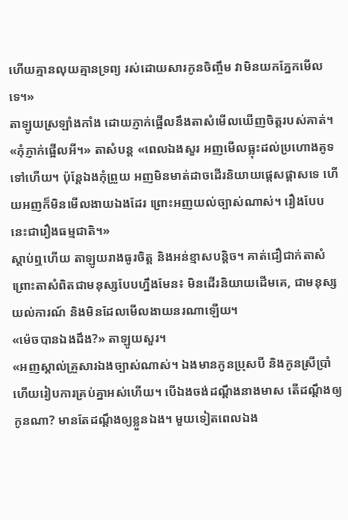ហើយគ្មានលុយគ្មានទ្រព្យ រស់ដោយសារកូនចិញ្ចឹម វាមិនយកភ្នែកមើលទេ។»
តាឡូយស្រឡាំងកាំង ដោយភ្ញាក់ផ្អើលនឹងតាសំមើលឃើញចិត្តរបស់គាត់។
«កុំភ្ញាក់ផ្អើលអី។» តាសំបន្ត «ពេលឯងសួរ អញមើលធ្លុះដល់ប្រហោងគូទទៅហើយ។ ប៉ុន្តែឯងកុំព្រួយ អញមិនមាត់ដាចដើរនិយាយផ្តេសផ្តាសទេ ហើយអញក៏មិនមើលងាយឯងដែរ ព្រោះអញយល់ច្បាស់ណាស់។ រឿងបែបនេះជារឿងធម្មជាតិ។»
ស្តាប់ឮហើយ តាឡូយរាងធូរចិត្ត និងអន់ខ្មាសបន្តិច។ គាត់ជឿជាក់តាសំ ព្រោះតាសំពិតជាមនុស្សបែបហ្នឹងមែន៖ មិនដើរនិយាយដើមគេ, ជាមនុស្សយល់ការណ៍ និងមិនដែលមើលងាយនរណាឡើយ។
«ម៉េចបានឯងដឹង?» តាឡូយសួរ។
«អញស្គាល់គ្រួសារឯងច្បាស់ណាស់។ ឯងមានកូនប្រុសបី និងកូនស្រីប្រាំ ហើយរៀបការគ្រប់គ្នាអស់ហើយ។ បើឯងចង់ដណ្តឹងនាងមាស តើដណ្តឹងឲ្យកូនណា? មានតែដណ្តឹងឲ្យខ្លួនឯង។ មួយទៀតពេលឯង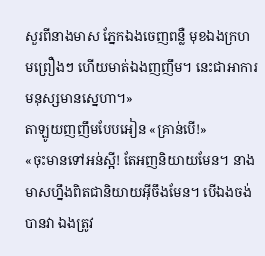សួរពីនាងមាស ភ្នែកឯងចេញពន្លឺ មុខឯងក្រហមព្រឿងៗ ហើយមាត់ឯងញញឹម។ នេះជាអាការមនុស្សមានស្នេហា។»
តាឡូយញញឹមបែបអៀន «គ្រាន់បើ!»
«ចុះមានទៅអន់ស្អី! តែអញនិយាយមែន។ នាងមាសហ្នឹងពិតជានិយាយអ៊ីចឹងមែន។ បើឯងចង់បានវា ឯងត្រូវ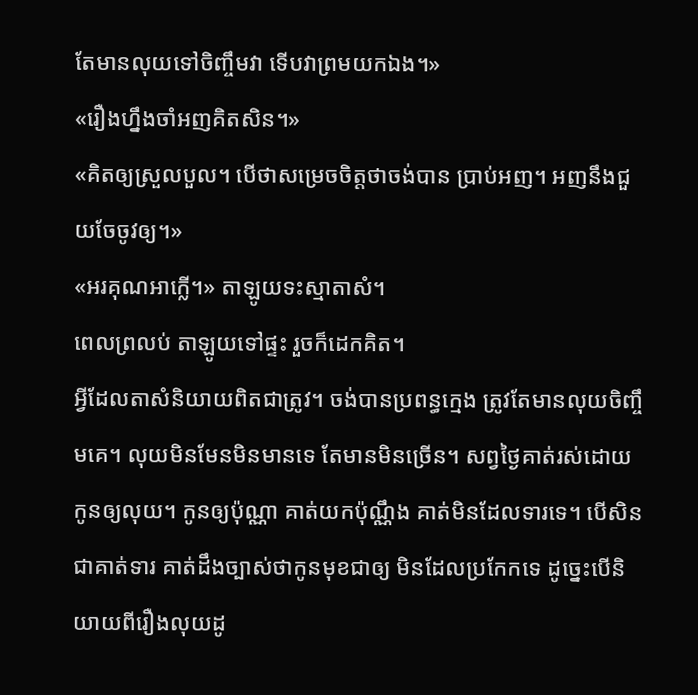តែមានលុយទៅចិញ្ចឹមវា ទើបវាព្រមយកឯង។»
«រឿងហ្នឹងចាំអញគិតសិន។»
«គិតឲ្យស្រួលបួល។ បើថាសម្រេចចិត្តថាចង់បាន ប្រាប់អញ។ អញនឹងជួយចែចូវឲ្យ។»
«អរគុណអាក្លើ។» តាឡូយទះស្មាតាសំ។
ពេលព្រលប់ តាឡូយទៅផ្ទះ រួចក៏ដេកគិត។
អ្វីដែលតាសំនិយាយពិតជាត្រូវ។ ចង់បានប្រពន្ធក្មេង ត្រូវតែមានលុយចិញ្ចឹមគេ។ លុយមិនមែនមិនមានទេ តែមានមិនច្រើន។ សព្វថ្ងៃគាត់រស់ដោយកូនឲ្យលុយ។ កូនឲ្យប៉ុណ្ណា គាត់យកប៉ុណ្ណឹង គាត់មិនដែលទារទេ។ បើសិនជាគាត់ទារ គាត់ដឹងច្បាស់ថាកូនមុខជាឲ្យ មិនដែលប្រកែកទេ ដូច្នេះបើនិយាយពីរឿងលុយដូ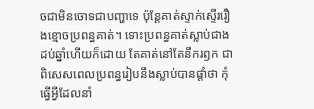ចជាមិនចោទជាបញ្ហាទេ ប៉ុន្តែគាត់ស្ទាក់ស្ទើររឿងខ្មោចប្រពន្ធគាត់។ ទោះប្រពន្ធគាត់ស្លាប់ជាងដប់ឆ្នាំហើយក៏ដោយ តែគាត់នៅតែនឹករឭក ជាពិសេសពេលប្រពន្ធរៀបនឹងស្លាប់បានផ្តាំថា កុំធ្វើអ្វីដែលនាំ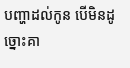បញ្ហាដល់កូន បើមិនដូច្នោះគា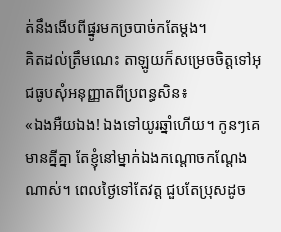ត់នឹងងើបពីផ្នូរមកច្របាច់កតែម្តង។
គិតដល់ត្រឹមណេះ តាឡូយក៏សម្រេចចិត្តទៅអុជធូបសុំអនុញ្ញាតពីប្រពន្ធសិន៖
«ឯងអឺយឯង! ឯងទៅយូរឆ្នាំហើយ។ កូនៗគេមានគ្នីគ្នា តែខ្ញុំនៅម្នាក់ឯងកណ្តោចកណ្តែងណាស់។ ពេលថ្ងៃទៅតែវត្ត ជួបតែប្រុសដូច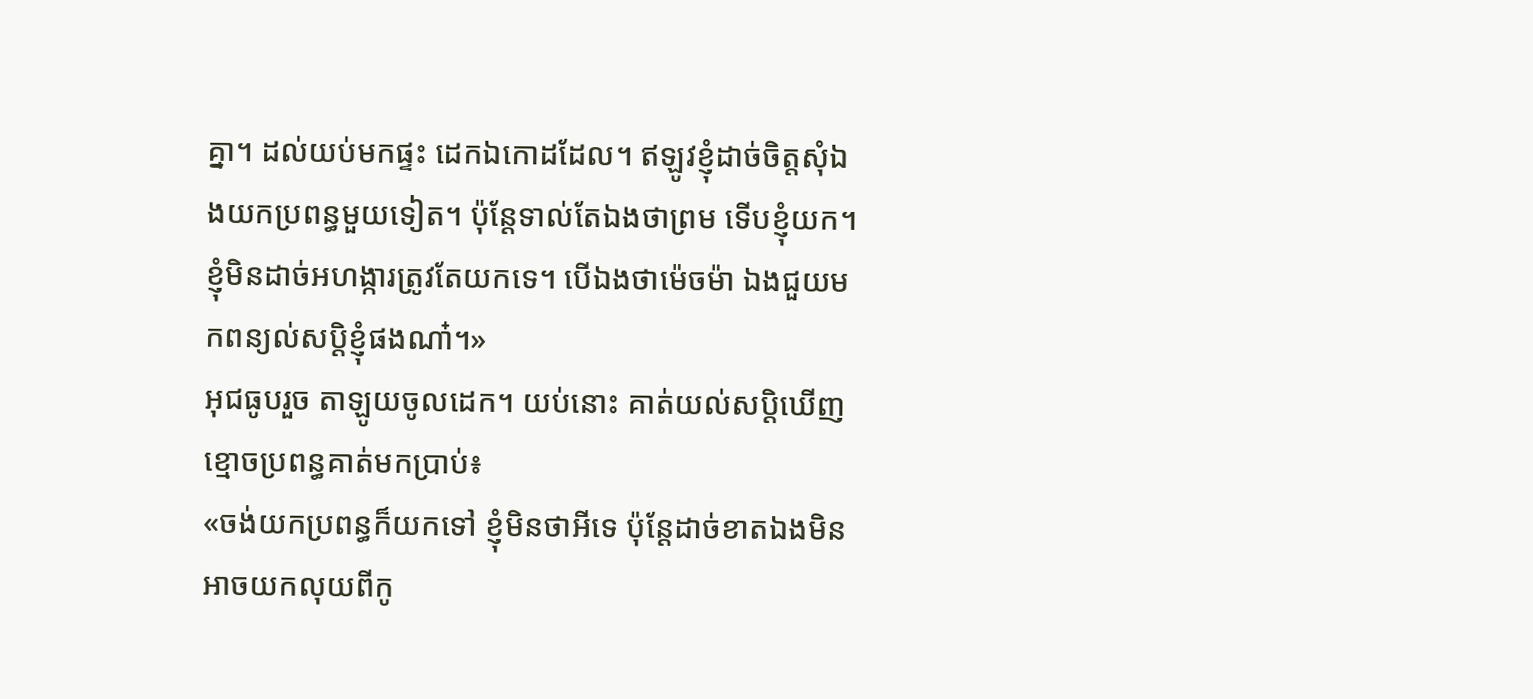គ្នា។ ដល់យប់មកផ្ទះ ដេកឯកោដដែល។ ឥឡូវខ្ញុំដាច់ចិត្តសុំឯងយកប្រពន្ធមួយទៀត។ ប៉ុន្តែទាល់តែឯងថាព្រម ទើបខ្ញុំយក។ ខ្ញុំមិនដាច់អហង្ការត្រូវតែយកទេ។ បើឯងថាម៉េចម៉ា ឯងជួយមកពន្យល់សប្តិខ្ញុំផងណា៎។»
អុជធូបរួច តាឡូយចូលដេក។ យប់នោះ គាត់យល់សប្តិឃើញខ្មោចប្រពន្ធគាត់មកប្រាប់៖
«ចង់យកប្រពន្ធក៏យកទៅ ខ្ញុំមិនថាអីទេ ប៉ុន្តែដាច់ខាតឯងមិនអាចយកលុយពីកូ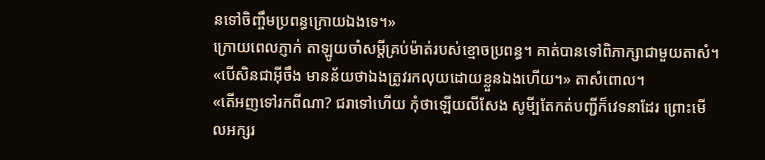នទៅចិញ្ចឹមប្រពន្ធក្រោយឯងទេ។»
ក្រោយពេលភ្ញាក់ តាឡូយចាំសម្តីគ្រប់ម៉ាត់របស់ខ្មោចប្រពន្ធ។ គាត់បានទៅពិភាក្សាជាមួយតាសំ។
«បើសិនជាអ៊ីចឹង មានន័យថាឯងត្រូវរកលុយដោយខ្លួនឯងហើយ។» តាសំពោល។
«តើអញទៅរកពីណា? ជរាទៅហើយ កុំថាឡើយលីសែង សូមី្បតែកត់បញ្ជីក៏វេទនាដែរ ព្រោះមើលអក្សរ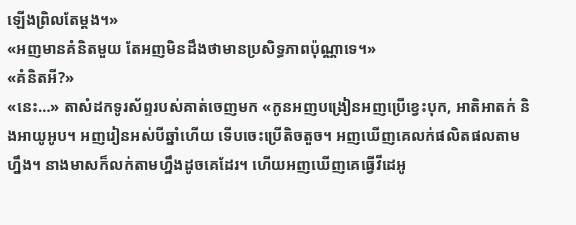ឡើងព្រិលតែម្តង។»
«អញមានគំនិតមួយ តែអញមិនដឹងថាមានប្រសិទ្ធភាពប៉ុណ្ណាទេ។»
«គំនិតអី?»
«នេះ…» តាសំដកទូរស័ព្ទរបស់គាត់ចេញមក «កូនអញបង្រៀនអញប្រើខ្វេះបុក, អាតិអាតក់ និងអាយូអូប។ អញរៀនអស់បីឆ្នាំហើយ ទើបចេះប្រើតិចតួច។ អញឃើញគេលក់ផលិតផលតាមហ្នឹង។ នាងមាសក៏លក់តាមហ្នឹងដូចគេដែរ។ ហើយអញឃើញគេធ្វើវីដេអូ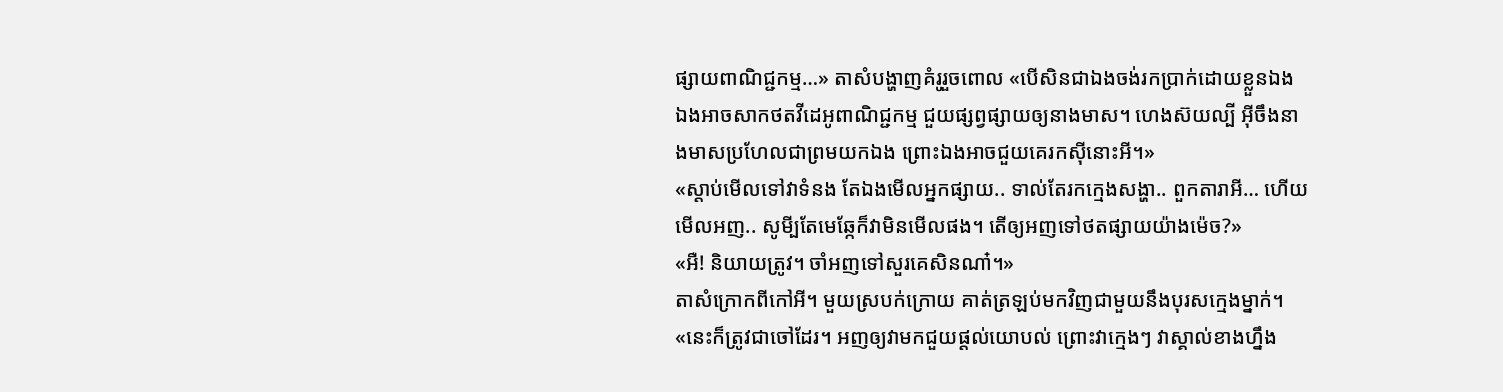ផ្សាយពាណិជ្ជកម្ម…» តាសំបង្ហាញគំរូរួចពោល «បើសិនជាឯងចង់រកប្រាក់ដោយខ្លួនឯង ឯងអាចសាកថតវីដេអូពាណិជ្ជកម្ម ជួយផ្សព្វផ្សាយឲ្យនាងមាស។ ហេងស៊យល្បី អ៊ីចឹងនាងមាសប្រហែលជាព្រមយកឯង ព្រោះឯងអាចជួយគេរកស៊ីនោះអី។»
«ស្តាប់មើលទៅវាទំនង តែឯងមើលអ្នកផ្សាយ.. ទាល់តែរកក្មេងសង្ហា.. ពួកតារាអី… ហើយមើលអញ.. សូមី្បតែមេឆ្កែក៏វាមិនមើលផង។ តើឲ្យអញទៅថតផ្សាយយ៉ាងម៉េច?»
«អឺ! និយាយត្រូវ។ ចាំអញទៅសួរគេសិនណា៎។»
តាសំក្រោកពីកៅអី។ មួយស្របក់ក្រោយ គាត់ត្រឡប់មកវិញជាមួយនឹងបុរសក្មេងម្នាក់។
«នេះក៏ត្រូវជាចៅដែរ។ អញឲ្យវាមកជួយផ្តល់យោបល់ ព្រោះវាក្មេងៗ វាស្គាល់ខាងហ្នឹង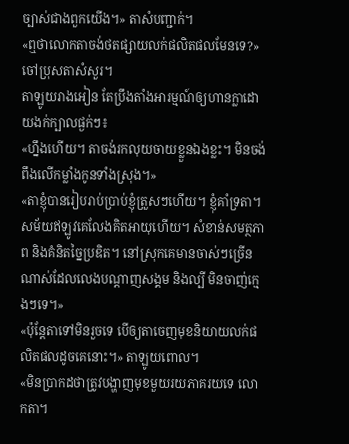ច្បាស់ជាងពួកយើង។» តាសំបញ្ជាក់។
«ឮថាលោកតាចង់ថតផ្សាយលក់ផលិតផលមែនទេ?» ចៅប្រុសតាសំសួរ។
តាឡូយរាងអៀន តែប្រឹងតាំងអារម្មណ៍ឲ្យហានក្លាដោយងក់ក្បាលផ្ងក់ៗ៖
«ហ្នឹងហើយ។ តាចង់រកលុយចាយខ្លួនឯងខ្លះ។ មិនចង់ពឹងលើកម្លាំងកូនទាំងស្រុង។»
«តាខ្ញុំបានរៀបរាប់ប្រាប់ខ្ញុំត្រួសៗហើយ។ ខ្ញុំគាំទ្រតា។ សម័យឥឡូវគេលែងគិតអាយុហើយ។ សំខាន់សមត្ថភាព និងគំនិតច្នៃប្រឌិត។ នៅស្រុកគេមានចាស់ៗច្រើនណាស់ដែលលេងបណ្តាញសង្គម និងល្បី មិនចាញ់ក្មេងៗទេ។»
«ប៉ុន្តែតាទៅមិនរួចទេ បើឲ្យតាចេញមុខនិយាយលក់ផលិតផលដូចគេនោះ។» តាឡូយពោល។
«មិនប្រាកដថាត្រូវបង្ហាញមុខមួយរយភាគរយទេ លោកតា។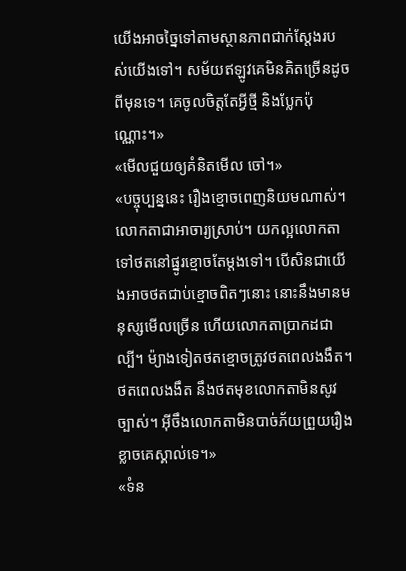យើងអាចច្នៃទៅតាមស្ថានភាពជាក់ស្តែងរបស់យើងទៅ។ សម័យឥឡូវគេមិនគិតច្រើនដូចពីមុនទេ។ គេចូលចិត្តតែអ្វីថ្មី និងប្លែកប៉ុណ្ណោះ។»
«មើលជួយឲ្យគំនិតមើល ចៅ។»
«បច្ចុប្បន្ននេះ រឿងខ្មោចពេញនិយមណាស់។ លោកតាជាអាចារ្យស្រាប់។ យកល្អលោកតាទៅថតនៅផ្នូរខ្មោចតែម្តងទៅ។ បើសិនជាយើងអាចថតជាប់ខ្មោចពិតៗនោះ នោះនឹងមានមនុស្សមើលច្រើន ហើយលោកតាប្រាកដជាល្បី។ ម៉្យាងទៀតថតខ្មោចត្រូវថតពេលងងឹត។ ថតពេលងងឹត នឹងថតមុខលោកតាមិនសូវច្បាស់។ អ៊ីចឹងលោកតាមិនបាច់ភ័យព្រួយរឿងខ្លាចគេស្គាល់ទេ។»
«ទំន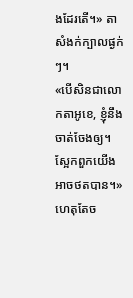ងដែរតើ។» តាសំងក់ក្បាលផ្ងក់ៗ។
«បើសិនជាលោកតាអូខេ, ខ្ញុំនឹងចាត់ចែងឲ្យ។ ស្អែកពួកយើងអាចថតបាន។»
ហេតុតែច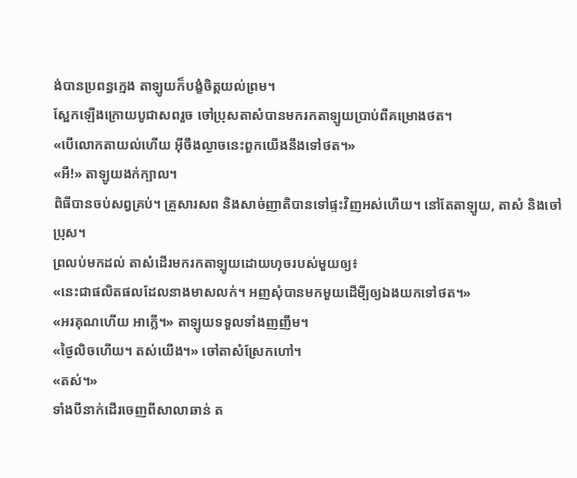ង់បានប្រពន្ធក្មេង តាឡូយក៏បង្ខំចិត្តយល់ព្រម។
ស្អែកឡើងក្រោយបូជាសពរួច ចៅប្រុសតាសំបានមករកតាឡូយប្រាប់ពីគម្រោងថត។
«បើលោកតាយល់ហើយ អ៊ីចឹងល្ងាចនេះពួកយើងនឹងទៅថត។»
«អឺ!» តាឡូយងក់ក្បាល។
ពិធីបានចប់សព្វគ្រប់។ គ្រួសារសព និងសាច់ញាតិបានទៅផ្ទះវិញអស់ហើយ។ នៅតែតាឡូយ, តាសំ និងចៅប្រុស។
ព្រលប់មកដល់ តាសំដើរមករកតាឡូយដោយហុចរបស់មួយឲ្យ៖
«នេះជាផលិតផលដែលនាងមាសលក់។ អញសុំបានមកមួយដើមី្បឲ្យឯងយកទៅថត។»
«អរគុណហើយ អាក្លើ។» តាឡូយទទួលទាំងញញឹម។
«ថ្ងៃលិចហើយ។ តស់យើង។» ចៅតាសំស្រែកហៅ។
«តស់។»
ទាំងបីនាក់ដើរចេញពីសាលាឆាន់ ត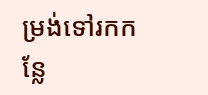ម្រង់ទៅរកកន្លែ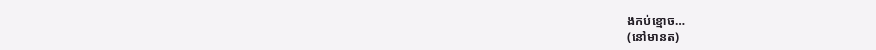ងកប់ខ្មោច…
(នៅមានត)